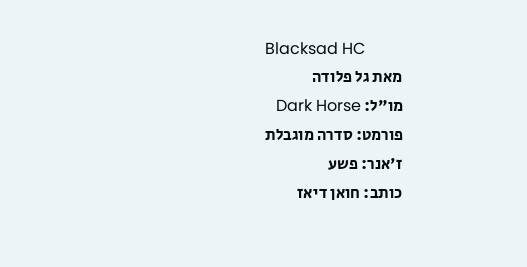Blacksad HC
מאת גל פלודה
מו"ל: Dark Horse
פורמט: סדרה מוגבלת
ז'אנר: פשע
כותב: חואן דיאז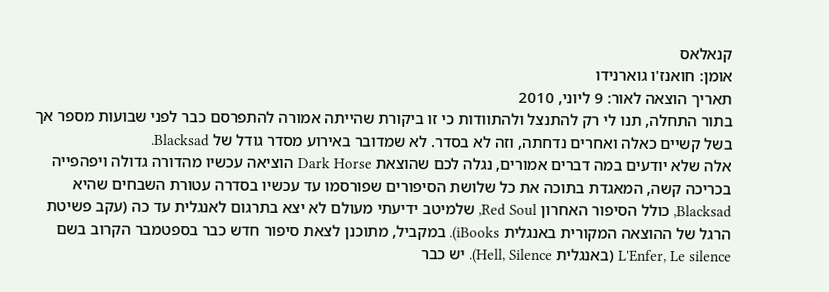קנאלאס
אומן: חואנז'ו גוארנידו
תאריך הוצאה לאור: 9 ליוני, 2010
בתור התחלה, תנו לי רק להתנצל ולהתוודות כי זו ביקורת שהייתה אמורה להתפרסם כבר לפני שבועות מספר אך בשל קשיים כאלה ואחרים נדחתה, וזה לא בסדר. לא שמדובר באירוע מסדר גודל של Blacksad.
אלה שלא יודעים במה דברים אמורים, נגלה לכם שהוצאת Dark Horse הוציאה עכשיו מהדורה גדולה ויפהפייה בכריכה קשה, המאגדת בתוכה את כל שלושת הסיפורים שפורסמו עד עכשיו בסדרה עטורת השבחים שהיא Blacksad, כולל הסיפור האחרון Red Soul, שלמיטב ידיעתי מעולם לא יצא בתרגום לאנגלית עד כה (עקב פשיטת הרגל של ההוצאה המקורית באנגלית iBooks). במקביל, מתוכנן לצאת סיפור חדש כבר בספטמבר הקרוב בשם L'Enfer, Le silence (באנגלית Hell, Silence). יש כבר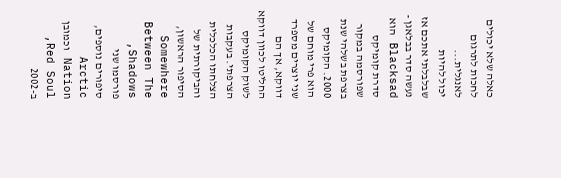כאלה שלא יכולים לחכות לתרגום לאנגלית...
יכול להיות שבלבלתי אתכם אז נעשה סדר בבלאגן - Blacksad הוא סדרת קומיקס שפורסמה במקור בצרפת בשלהי שנת 2000. הקומיקס הוא פרי מוחם של שני יוצרים מספרד דווקא, אך הם החליטו לכוון דווקא לשוק הקומיקס הצרפתי. בעקבות הצלחתו הכלכלית והביקורתית של הסיפור הראשון, Somewhere Between The Shadows, פורסמו שני סיפורים נוספים, Arctic Nation וכמובן Red Soul, ב-2002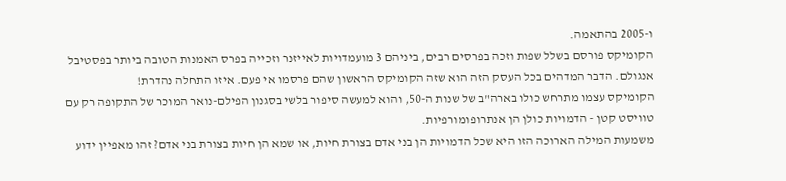ו-2005 בהתאמה.
הקומיקס פורסם בשלל שפות וזכה בפרסים רבים, ביניהם 3 מועמדויות לאייזנר וזכייה בפרס האמנות הטובה ביותר בפסטיבל אנגולם. הדבר המדהים בכל העסק הזה הוא שזה הקומיקס הראשון שהם פרסמו אי פעם. איזו התחלה נהדרת!
הקומיקס עצמו מתרחש כולו בארה"ב של שנות ה-50, והוא למעשה סיפור בלשי בסגנון הפילם-נואר המוכר של התקופה רק עם טוויסט קטן - הדמויות כולן הן אנתרופומורפיות.
משמעות המילה הארוכה הזו היא שכל הדמויות הן בני אדם בצורת חיות, או שמא הן חיות בצורת בני אדם? זהו מאפיין ידוע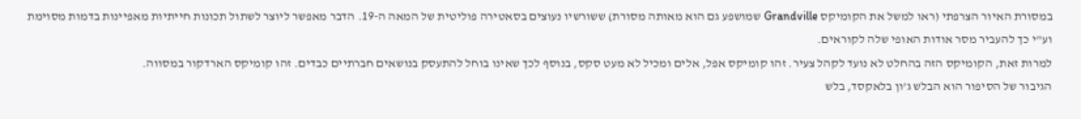במסורת האיור הצרפתי (ראו למשל את הקומיקס Grandville שמושפע גם הוא מאותה מסורת) ששורשיו נעוצים בסאטירה פוליטית של המאה ה-19. הדבר מאפשר ליוצר לשתול תכונות חייתיות מאפיינות בדמות מסוימת וע"י כך להעביר מסר אודות האופי שלה לקוראים.
למרות זאת, הקומיקס הזה בהחלט לא נועד לקהל צעיר. זהו קומיקס אפל, אלים ומכיל לא מעט סקס, בנוסף לכך שאינו בוחל להתעסק בנושאים חברתיים כבדים. זהו קומיקס הארדקור במסווה.
הגיבור של הסיפור הוא הבלש ג'ון בלאקסד, בלש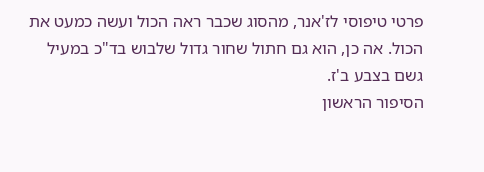פרטי טיפוסי לז'אנר, מהסוג שכבר ראה הכול ועשה כמעט את הכול. אה כן, הוא גם חתול שחור גדול שלבוש בד"כ במעיל גשם בצבע ב'ז.
הסיפור הראשון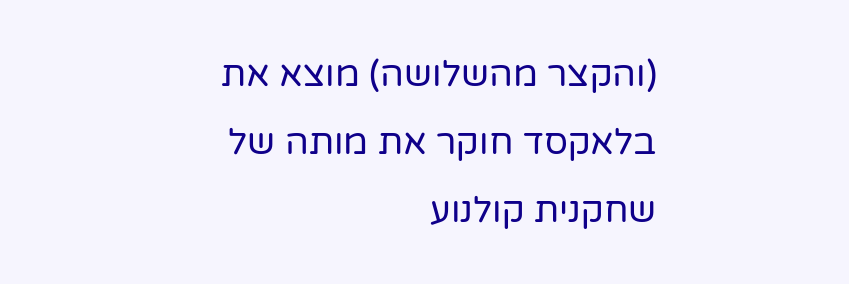(והקצר מהשלושה) מוצא את בלאקסד חוקר את מותה של שחקנית קולנוע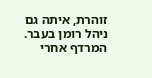זוהרת, איתה גם ניהל רומן בעבר. המרדף אחרי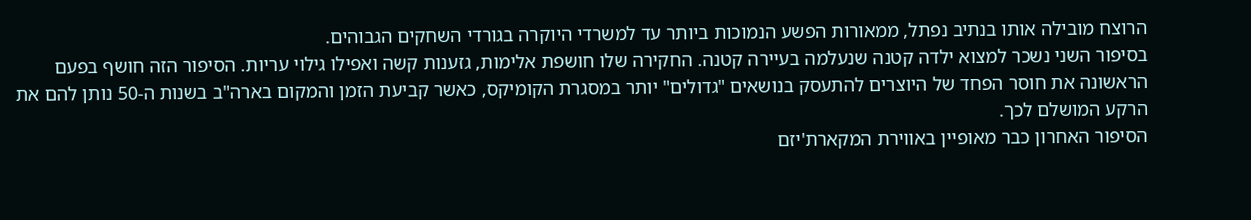הרוצח מובילה אותו בנתיב נפתל, ממאורות הפשע הנמוכות ביותר עד למשרדי היוקרה בגורדי השחקים הגבוהים.
בסיפור השני נשכר למצוא ילדה קטנה שנעלמה בעיירה קטנה. החקירה שלו חושפת אלימות, גזענות קשה ואפילו גילוי עריות. הסיפור הזה חושף בפעם הראשונה את חוסר הפחד של היוצרים להתעסק בנושאים "גדולים" יותר במסגרת הקומיקס, כאשר קביעת הזמן והמקום בארה"ב בשנות ה-50 נותן להם את הרקע המושלם לכך.
הסיפור האחרון כבר מאופיין באווירת המקארת'יזם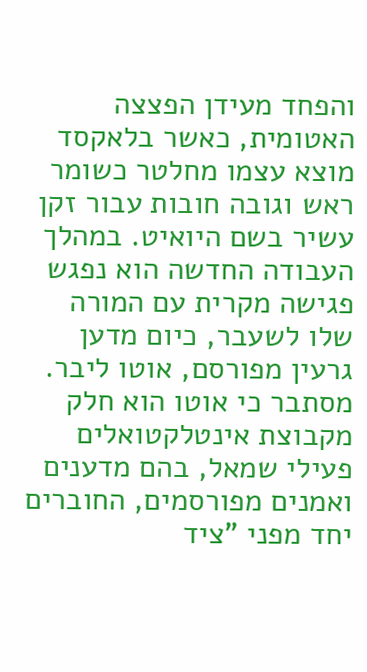והפחד מעידן הפצצה האטומית, כאשר בלאקסד מוצא עצמו מחלטר כשומר ראש וגובה חובות עבור זקן עשיר בשם היואיט. במהלך העבודה החדשה הוא נפגש פגישה מקרית עם המורה שלו לשעבר, כיום מדען גרעין מפורסם, אוטו ליבר.
מסתבר כי אוטו הוא חלק מקבוצת אינטלקטואלים פעילי שמאל, בהם מדענים ואמנים מפורסמים, החוברים יחד מפני "ציד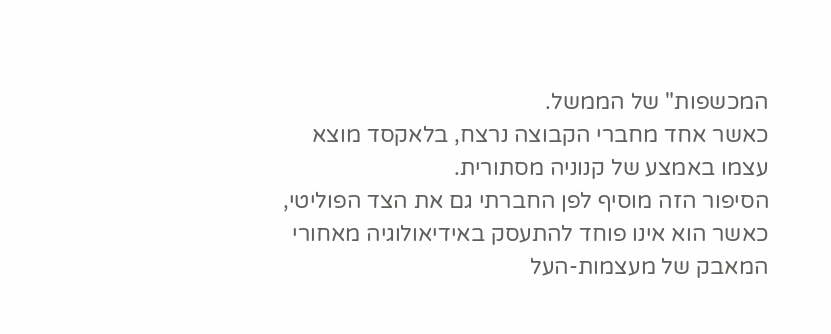המכשפות" של הממשל.
כאשר אחד מחברי הקבוצה נרצח, בלאקסד מוצא עצמו באמצע של קנוניה מסתורית.
הסיפור הזה מוסיף לפן החברתי גם את הצד הפוליטי, כאשר הוא אינו פוחד להתעסק באידיאולוגיה מאחורי המאבק של מעצמות-העל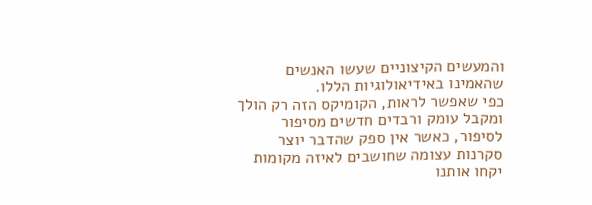והמעשים הקיצוניים שעשו האנשים שהאמינו באידיאולוגיות הללו.
כפי שאפשר לראות, הקומיקס הזה רק הולך ומקבל עומק ורבדים חדשים מסיפור לסיפור, כאשר אין ספק שהדבר יוצר סקרנות עצומה שחושבים לאיזה מקומות יקחו אותנו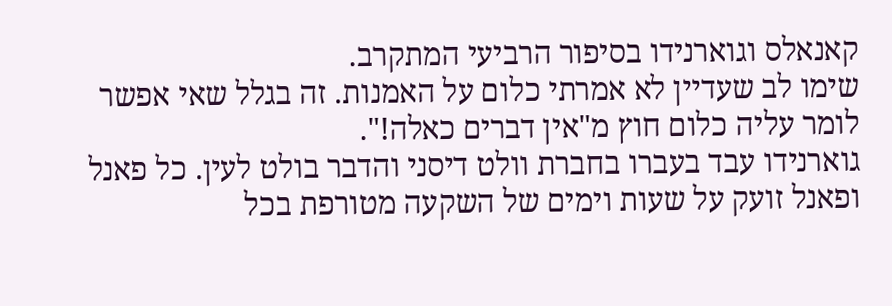קאנאלס וגוארנידו בסיפור הרביעי המתקרב.
שימו לב שעדיין לא אמרתי כלום על האמנות. זה בגלל שאי אפשר לומר עליה כלום חוץ מ"אין דברים כאלה!".
גוארנידו עבד בעברו בחברת וולט דיסני והדבר בולט לעין. כל פאנל ופאנל זועק על שעות וימים של השקעה מטורפת בכל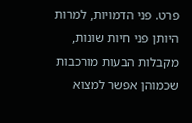פרט. פני הדמויות, למרות היותן פני חיות שונות, מקבלות הבעות מורכבות שכמוהן אפשר למצוא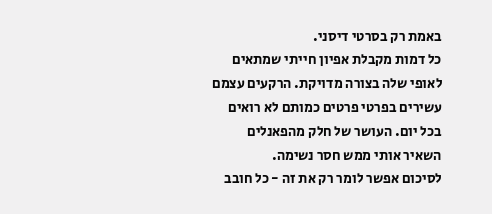באמת רק בסרטי דיסני.
כל דמות מקבלת אפיון חייתי שמתאים לאופי שלה בצורה מדויקת. הרקעים עצמם עשירים בפרטי פרטים כמותם לא רואים בכל יום. העושר של חלק מהפאנלים השאיר אותי ממש חסר נשימה.
לסיכום אפשר לומר רק את זה - כל חובב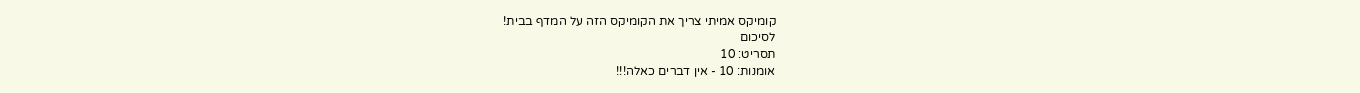קומיקס אמיתי צריך את הקומיקס הזה על המדף בבית!
לסיכום
תסריט: 10
אומנות: 10 - אין דברים כאלה!!!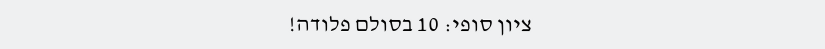ציון סופי: 10 בסולם פלודה!